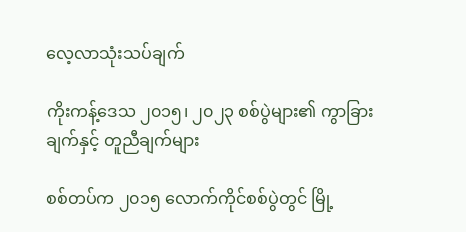လေ့လာသုံးသပ်ချက်

ကိုးကန့်ဒေသ ၂၀၁၅၊ ၂၀၂၃ စစ်ပွဲများ၏ ကွာခြားချက်နှင့် တူညီချက်များ

စစ်တပ်က ၂၀၁၅ လောက်ကိုင်စစ်ပွဲတွင် မြို့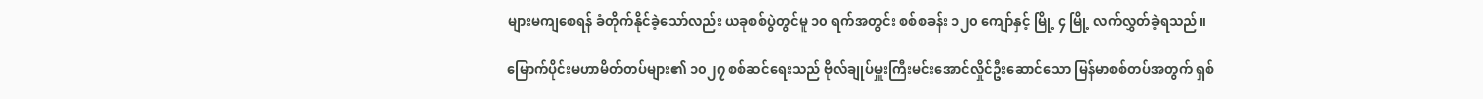များမကျစေရန် ခံတိုက်နိုင်ခဲ့သော်လည်း ယခုစစ်ပွဲတွင်မူ ၁၀ ရက်အတွင်း စစ်စခန်း ၁၂၀ ကျော်နှင့် မြို့ ၄ မြို့ လက်လွှတ်ခဲ့ရသည်။

မြောက်ပိုင်းမဟာမိတ်တပ်များ၏ ၁၀၂၇ စစ်ဆင်ရေးသည် ဗိုလ်ချုပ်မှူးကြီးမင်းအောင်လှိုင်ဦးဆောင်သော မြန်မာစစ်တပ်အတွက် ရှစ်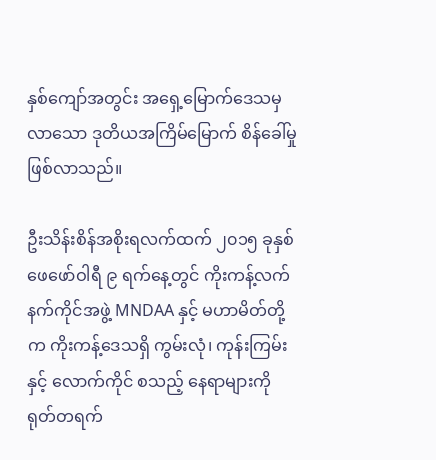နှစ်ကျော်အတွင်း အရှေ့မြောက်ဒေသမှလာသော ဒုတိယအကြိမ်မြောက် စိန်ခေါ်မှုဖြစ်လာသည်။

ဦးသိန်းစိန်အစိုးရလက်ထက် ၂၀၁၅ ခုနှစ် ဖေဖော်ဝါရီ ၉ ရက်နေ့တွင် ကိုးကန့်လက်နက်ကိုင်အဖွဲ့ MNDAA နှင့် မဟာမိတ်တို့က ကိုးကန့်ဒေသရှိ ကွမ်းလုံ၊ ကုန်းကြမ်းနှင့် လောက်ကိုင် စသည့် နေရာများကို ရုတ်တရက်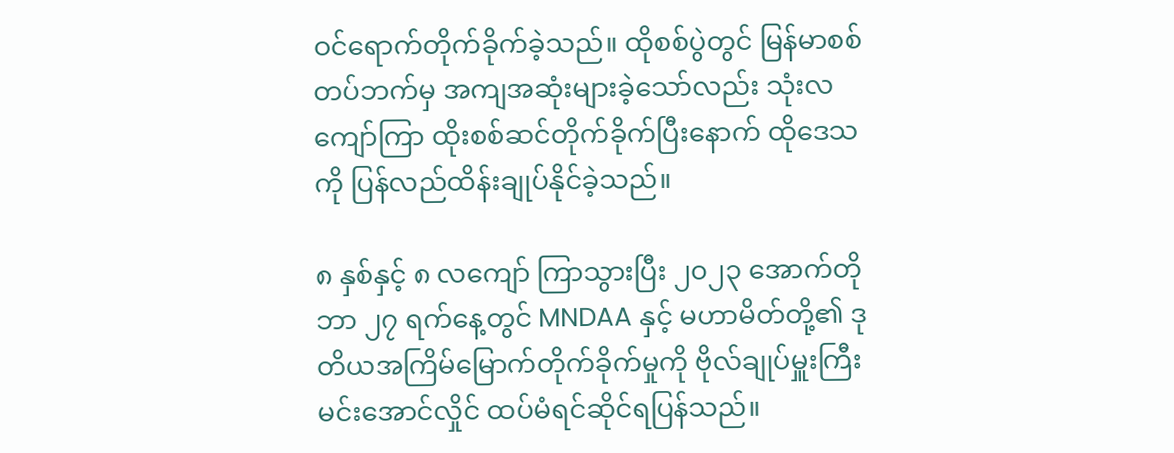ဝင်ရောက်တိုက်ခိုက်ခဲ့သည်။ ထိုစစ်ပွဲတွင် မြန်မာစစ်တပ်ဘက်မှ အကျအဆုံးများခဲ့သော်လည်း သုံးလကျော်ကြာ ထိုးစစ်ဆင်တိုက်ခိုက်ပြီးနောက် ထိုဒေသကို ပြန်လည်ထိန်းချုပ်နိုင်ခဲ့သည်။

၈ နှစ်နှင့် ၈ လကျော် ကြာသွားပြီး ၂၀၂၃ အောက်တိုဘာ ၂၇ ရက်နေ့တွင် MNDAA နှင့် မဟာမိတ်တို့၏ ဒုတိယအကြိမ်မြောက်တိုက်ခိုက်မှုကို ဗိုလ်ချုပ်မှူးကြီးမင်းအောင်လှိုင် ထပ်မံရင်ဆိုင်ရပြန်သည်။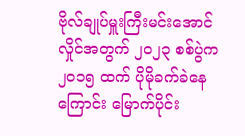ဗိုလ်ချုပ်မှူးကြီးမင်းအောင်လှိုင်အတွက် ၂၀၂၃ စစ်ပွဲက ၂၀၁၅ ထက် ပိုမိုခက်ခဲနေကြောင်း မြောက်ပိုင်း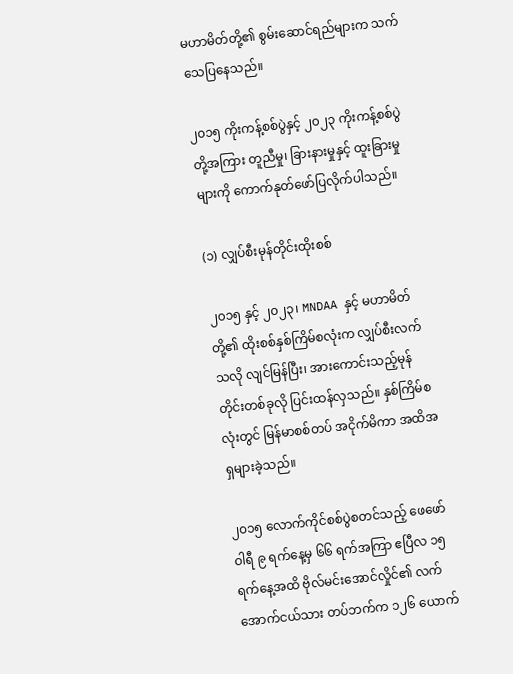မဟာမိတ်တို့၏ စွမ်းဆောင်ရည်များက သက်သေပြနေသည်။

၂၀၁၅ ကိုးကန့်စစ်ပွဲနှင့် ၂၀၂၃ ကိုးကန့်စစ်ပွဲတို့အကြား တူညီမှု၊ ခြားနားမှုနှင့် ထူးခြားမှုများကို ကောက်နုတ်ဖော်ပြလိုက်ပါသည်။

(၁) လျှပ်စီးမုန်တိုင်းထိုးစစ်

၂၀၁၅ နှင့် ၂၀၂၃၊ MNDAA နှင့် မဟာမိတ်တို့၏ ထိုးစစ်နှစ်ကြိမ်စလုံးက လျှပ်စီးလက်သလို လျင်မြန်ပြီး၊ အားကောင်းသည့်မုန်တိုင်းတစ်ခုလို ပြင်းထန်လှသည်။ နှစ်ကြိမ်စလုံးတွင် မြန်မာစစ်တပ် အငိုက်မိကာ အထိအရှများခဲ့သည်။

၂၀၁၅ လောက်ကိုင်စစ်ပွဲစတင်သည့် ဖေဖော်ဝါရီ ၉ ရက်နေ့မှ ၆၆ ရက်အကြာ ဧပြီလ ၁၅ ရက်နေ့အထိ ဗိုလ်မင်းအောင်လှိုင်၏ လက်အောက်ငယ်သား တပ်ဘက်က ၁၂၆ ယောက်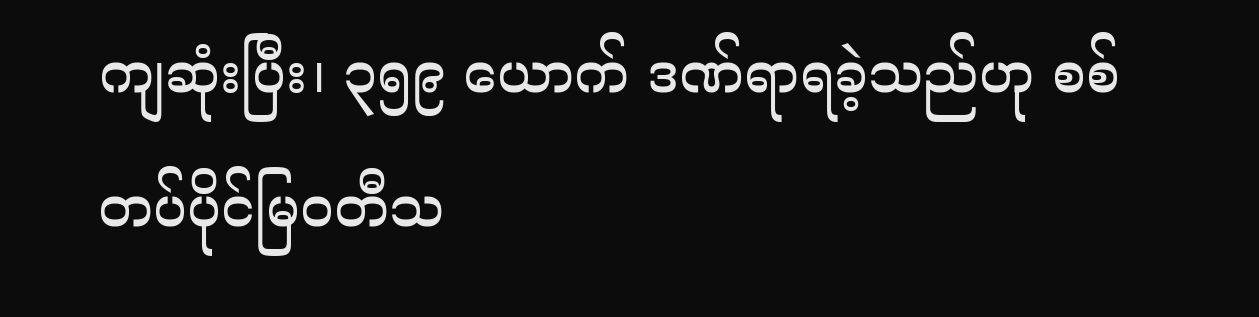ကျဆုံးပြီး၊ ၃၅၉ ယောက် ဒဏ်ရာရခဲ့သည်ဟု စစ်တပ်ပိုင်မြဝတီသ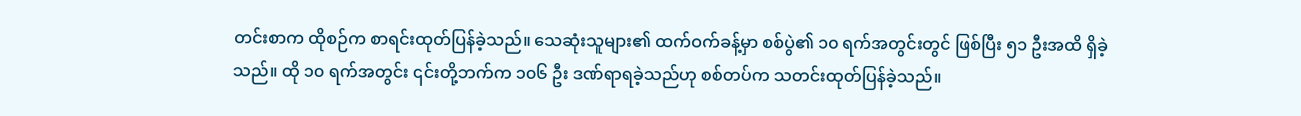တင်းစာက ထိုစဉ်က စာရင်းထုတ်ပြန်ခဲ့သည်။ သေဆုံးသူများ၏ ထက်ဝက်ခန့်မှာ စစ်ပွဲ၏ ၁၀ ရက်အတွင်းတွင် ဖြစ်ပြီး ၅၁ ဦးအထိ ရှိခဲ့သည်။ ထို ၁၀ ရက်အတွင်း ၎င်းတို့ဘက်က ၁၀၆ ဦး ဒဏ်ရာရခဲ့သည်ဟု စစ်တပ်က သတင်းထုတ်ပြန်ခဲ့သည်။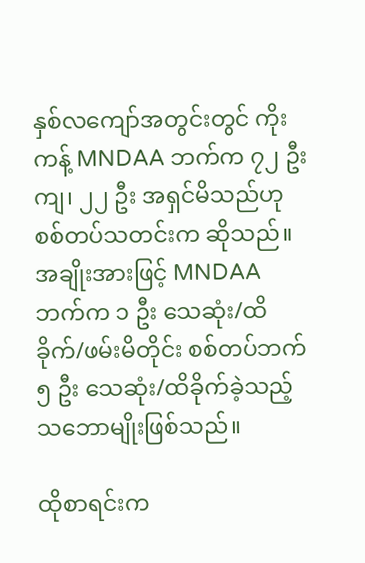နှစ်လကျော်အတွင်းတွင် ကိုးကန့် MNDAA ဘက်က ၇၂ ဦးကျ၊ ၂၂ ဦး အရှင်မိသည်ဟု စစ်တပ်သတင်းက ဆိုသည်။ အချိုးအားဖြင့် MNDAA ဘက်က ၁ ဦး သေဆုံး/ထိခိုက်/ဖမ်းမိတိုင်း စစ်တပ်ဘက် ၅ ဦး သေဆုံး/ထိခိုက်ခဲ့သည့်သဘောမျိုးဖြစ်သည်။

ထိုစာရင်းက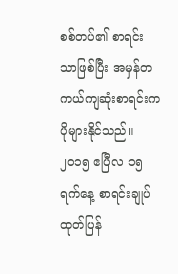စစ်တပ်၏ စာရင်းသာဖြစ်ပြီး အမှန်တကယ်ကျဆုံးစာရင်းက ပိုများနိုင်သည်။ ၂၀၁၅ ဧပြီလ ၁၅ ရက်နေ့ စာရင်းချုပ်ထုတ်ပြန်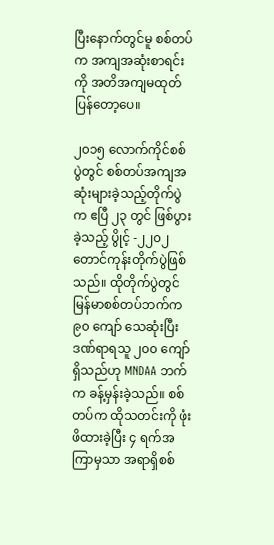ပြီးနောက်တွင်မူ စစ်တပ်က အကျအဆုံးစာရင်းကို အတိအကျမထုတ်ပြန်တော့ပေ။

၂၀၁၅ လောက်ကိုင်စစ်ပွဲတွင် စစ်တပ်အကျအဆုံးများခဲ့သည့်တိုက်ပွဲက ဧပြီ ၂၃ တွင် ဖြစ်ပွားခဲ့သည့် ပွိုင့် -၂၂၀၂ တောင်ကုန်းတိုက်ပွဲဖြစ်သည်။ ထိုတိုက်ပွဲတွင် မြန်မာစစ်တပ်ဘက်က ၉၀ ကျော် သေဆုံးပြီး ဒဏ်ရာရသူ ၂၀၀ ကျော်ရှိသည်ဟု MNDAA ဘက်က ခန့်မှန်းခဲ့သည်။ စစ်တပ်က ထိုသတင်းကို ဖုံးဖိထားခဲ့ပြီး ၄ ရက်အကြာမှသာ အရာရှိစစ်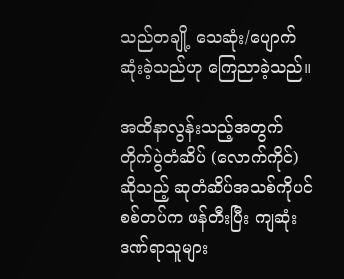သည်တချို့ သေဆုံး/ပျောက်ဆုံးခဲ့သည်ဟု ကြေညာခဲ့သည်။

အထိနာလွန်းသည့်အတွက် တိုက်ပွဲတံဆိပ် (လောက်ကိုင်) ဆိုသည့် ဆုတံဆိပ်အသစ်ကိုပင် စစ်တပ်က ဖန်တီးပြီး ကျဆုံးဒဏ်ရာသူများ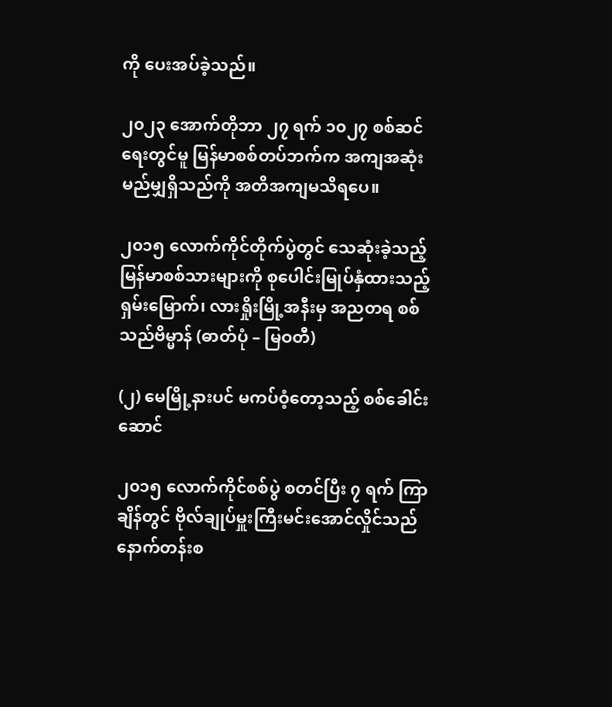ကို ပေးအပ်ခဲ့သည်။

၂၀၂၃ အောက်တိုဘာ ၂၇ ရက် ၁၀၂၇ စစ်ဆင်ရေးတွင်မူ မြန်မာစစ်တပ်ဘက်က အကျအဆုံးမည်မျှရှိသည်ကို အတိအကျမသိရပေ။

၂၀၁၅ လောက်ကိုင်တိုက်ပွဲတွင် သေဆုံးခဲ့သည့် မြန်မာစစ်သားများကို စုပေါင်းမြုပ်နှံထားသည့် ရှမ်းမြောက်၊ လားရှိုးမြို့အနီးမှ အညတရ စစ်သည်ဗိမ္မာန် (ဓာတ်ပုံ – မြဝတီ)

(၂) မေမြို့နားပင် မကပ်ဝံ့တော့သည့် စစ်ခေါင်းဆောင်

၂၀၁၅ လောက်ကိုင်စစ်ပွဲ စတင်ပြီး ၇ ရက် ကြာချိန်တွင် ဗိုလ်ချုပ်မှူးကြီးမင်းအောင်လှိုင်သည် နောက်တန်းစ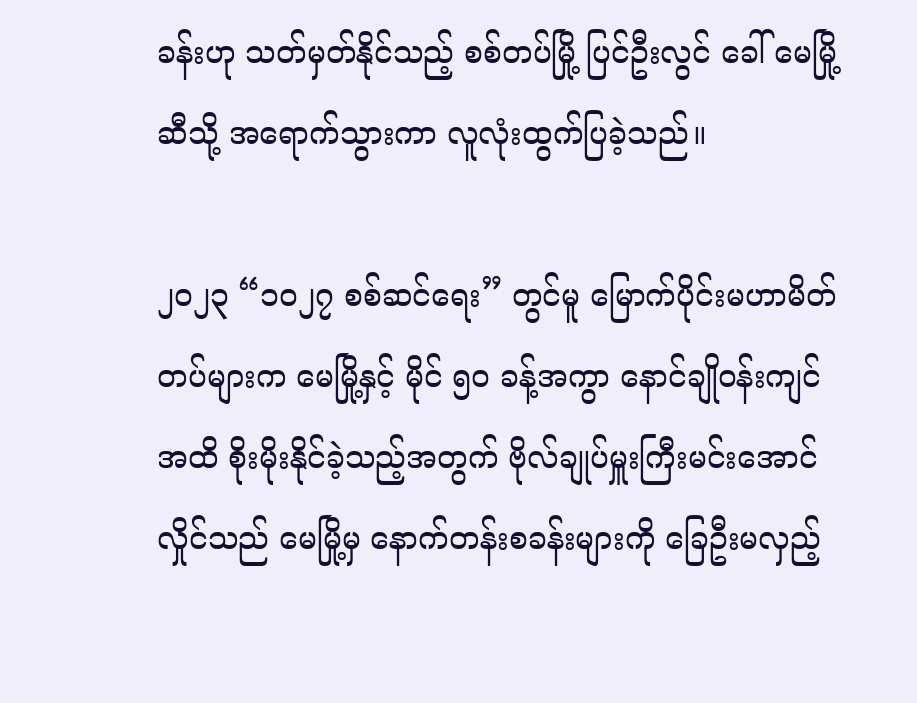ခန်းဟု သတ်မှတ်နိုင်သည့် စစ်တပ်မြို့ ပြင်ဦးလွင် ခေါ် မေမြို့ဆီသို့ အရောက်သွားကာ လူလုံးထွက်ပြခဲ့သည်။

၂၀၂၃ “၁၀၂၇ စစ်ဆင်ရေး” တွင်မူ မြောက်ပိုင်းမဟာမိတ်တပ်များက မေမြို့နှင့် မိုင် ၅၀ ခန့်အကွာ နောင်ချိုဝန်းကျင်အထိ စိုးမိုးနိုင်ခဲ့သည့်အတွက် ဗိုလ်ချုပ်မှူးကြီးမင်းအောင်လှိုင်သည် မေမြို့မှ နောက်တန်းစခန်းများကို ခြေဦးမလှည့်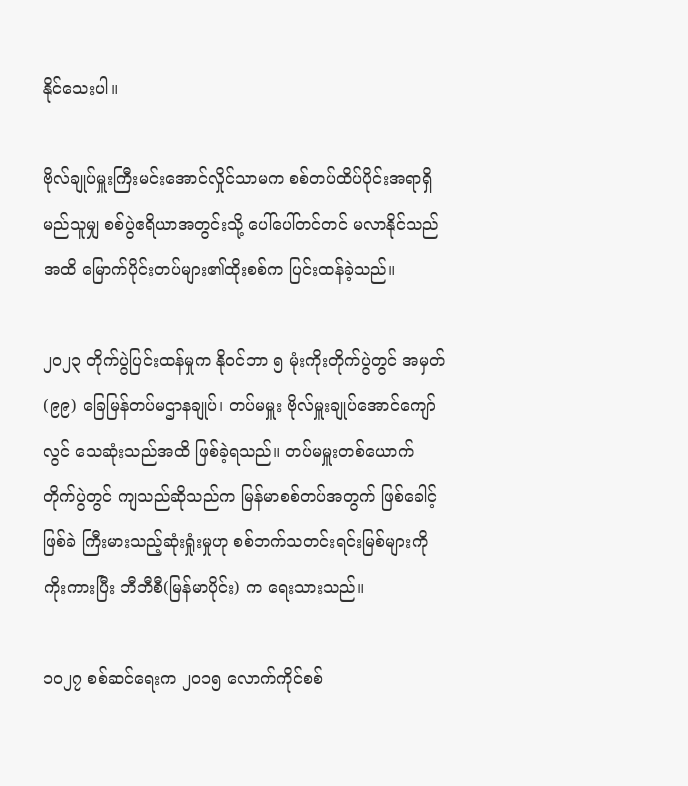နိုင်သေးပါ။

ဗိုလ်ချုပ်မှူးကြီးမင်းအောင်လှိုင်သာမက စစ်တပ်ထိပ်ပိုင်းအရာရှိ မည်သူမျှ စစ်ပွဲဧရိယာအတွင်းသို့ ပေါ်ပေါ်တင်တင် မလာနိုင်သည်အထိ မြောက်ပိုင်းတပ်များ၏ထိုးစစ်က ပြင်းထန်ခဲ့သည်။

၂၀၂၃ တိုက်ပွဲပြင်းထန်မှုက နိုဝင်ဘာ ၅ မုံးကိုးတိုက်ပွဲတွင် အမှတ် (၉၉) ခြေမြန်တပ်မဌာနချုပ်၊ တပ်မမှူး ဗိုလ်မှူးချုပ်အောင်ကျော်လွင် သေဆုံးသည်အထိ ဖြစ်ခဲ့ရသည်။ တပ်မမှူးတစ်ယောက် တိုက်ပွဲတွင် ကျသည်ဆိုသည်က မြန်မာစစ်တပ်အတွက် ဖြစ်ခေါင့်ဖြစ်ခဲ ကြီးမားသည့်ဆုံးရှုံးမှုဟု စစ်ဘက်သတင်းရင်းမြစ်များကို ကိုးကားပြီး ဘီဘီစီ(မြန်မာပိုင်း) က ရေးသားသည်။

၁၀၂၇ စစ်ဆင်ရေးက ၂၀၁၅ လောက်ကိုင်စစ်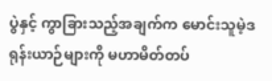ပွဲနှင့် ကွာခြားသည့်အချက်က မောင်းသူမဲ့ဒရုန်းယာဉ်များကို မဟာမိတ်တပ်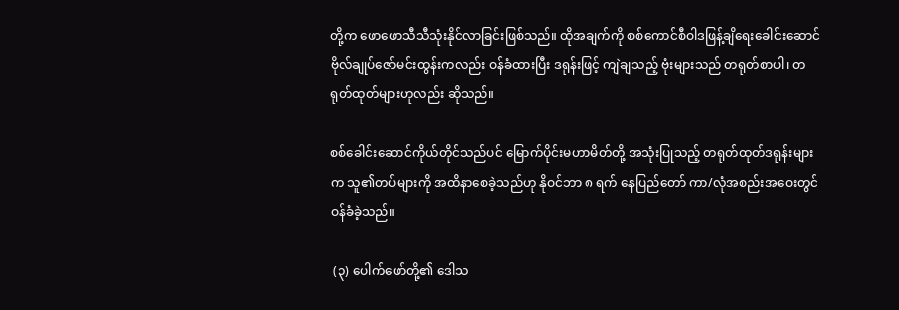တို့က ဖောဖောသီသီသုံးနိုင်လာခြင်းဖြစ်သည်။ ထိုအချက်ကို စစ်ကောင်စီဝါဒဖြန့်ချိရေးခေါင်းဆောင် ဗိုလ်ချုပ်ဇော်မင်းထွန်းကလည်း ဝန်ခံထားပြီး ဒရုန်းဖြင့် ကျဲချသည့် ဗုံးများသည် တရုတ်စာပါ၊ တရုတ်ထုတ်များဟုလည်း ဆိုသည်။

စစ်ခေါင်းဆောင်ကိုယ်တိုင်သည်ပင် မြောက်ပိုင်းမဟာမိတ်တို့ အသုံးပြုသည့် တရုတ်ထုတ်ဒရုန်းများက သူ၏တပ်များကို အထိနာစေခဲ့သည်ဟု နိုဝင်ဘာ ၈ ရက် နေပြည်တော် ကာ/လုံအစည်းအဝေးတွင် ဝန်ခံခဲ့သည်။

 (၃) ပေါက်ဖော်တို့၏ ဒေါသ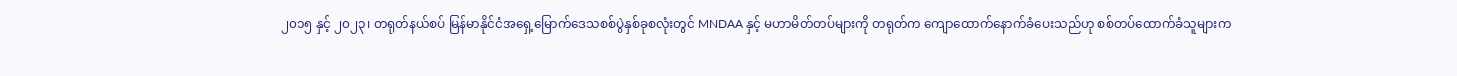၂၀၁၅ နှင့် ၂၀၂၃၊ တရုတ်နယ်စပ် မြန်မာနိုင်ငံအရှေ့မြောက်ဒေသစစ်ပွဲနှစ်ခုစလုံးတွင် MNDAA နှင့် မဟာမိတ်တပ်များကို တရုတ်က ကျောထောက်နောက်ခံပေးသည်ဟု စစ်တပ်ထောက်ခံသူများက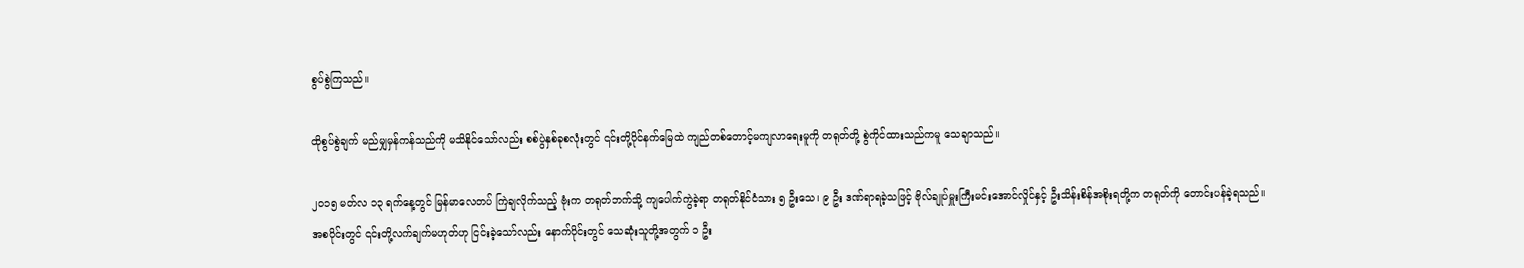စွပ်စွဲကြသည်။

ထိုစွပ်စွဲချက် မည်မျှမှန်ကန်သည်ကို မသိနိုင်သော်လည်း စစ်ပွဲနှစ်ခုစလုံးတွင် ၎င်းတို့ပိုင်နက်မြေထဲ ကျည်တစ်တောင့်မကျလာရေးမူကို တရုတ်တို့ စွဲကိုင်ထားသည်ကမူ သေချာသည်။

၂၀၁၅ မတ်လ ၁၃ ရက်နေ့တွင် မြန်မာလေတပ် ကြဲချလိုက်သည့် ဗုံးက တရုတ်ဘက်သို့ ကျပေါက်ကွဲခဲ့ရာ တရုတ်နိုင်ငံသား ၅ ဦးသေ၊ ၉ ဦး ဒဏ်ရာရခဲ့သဖြင့် ဗိုလ်ချုပ်မှူးကြီးမင်းအောင်လှိုင်နှင့် ဦးသိန်းစိန်အစိုးရတို့က တရုတ်ကို တောင်းပန်ခဲ့ရသည်။ အစပိုင်းတွင် ၎င်းတို့လက်ချက်မဟုတ်ဟု ငြင်းခဲ့သော်လည်း နောက်ပိုင်းတွင် သေဆုံးသူတို့အတွက် ၁ ဦး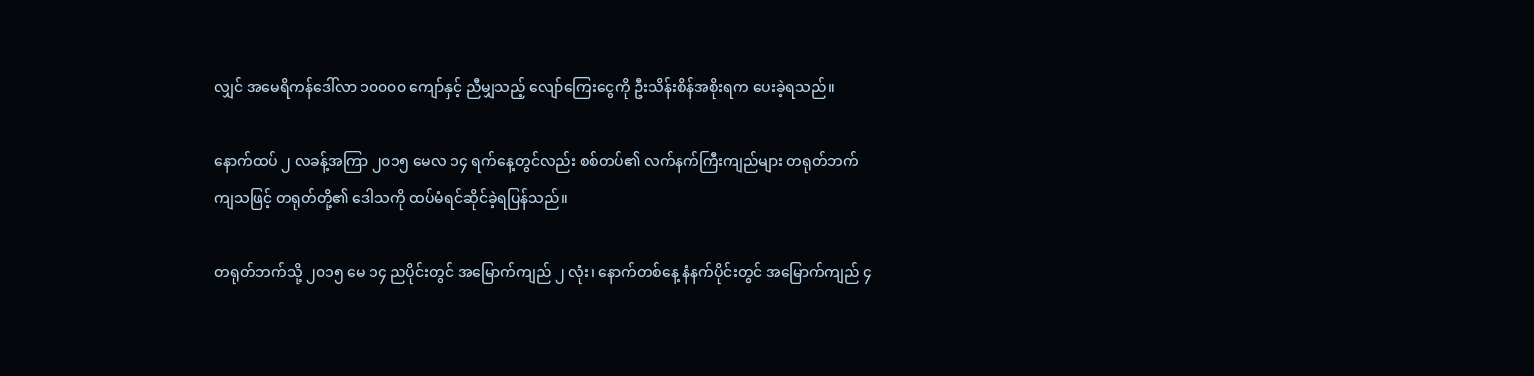လျှင် အမေရိကန်ဒေါ်လာ ၁၀၀၀၀ ကျော်နှင့် ညီမျှသည့် လျော်ကြေးငွေကို ဦးသိန်းစိန်အစိုးရက ပေးခဲ့ရသည်။

နောက်ထပ် ၂ လခန့်အကြာ ၂၀၁၅ မေလ ၁၄ ရက်နေ့တွင်လည်း စစ်တပ်၏ လက်နက်ကြီးကျည်များ တရုတ်ဘက် ကျသဖြင့် တရုတ်တို့၏ ဒေါသကို ထပ်မံရင်ဆိုင်ခဲ့ရပြန်သည်။

တရုတ်ဘက်သို့ ၂၀၁၅ မေ ၁၄ ညပိုင်းတွင် အမြောက်ကျည် ၂ လုံး၊ နောက်တစ်နေ့ နံနက်ပိုင်းတွင် အမြောက်ကျည် ၄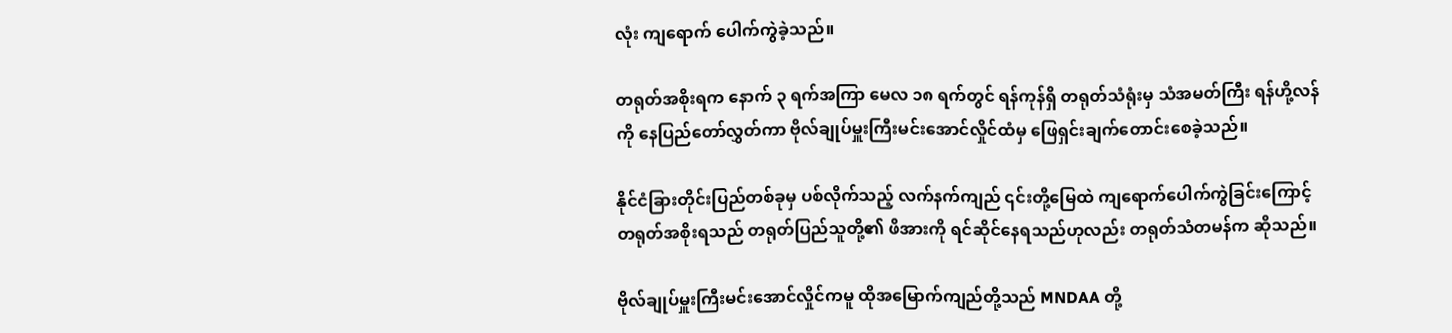လုံး ကျရောက် ပေါက်ကွဲခဲ့သည်။

တရုတ်အစိုးရက နောက် ၃ ရက်အကြာ မေလ ၁၈ ရက်တွင် ရန်ကုန်ရှိ တရုတ်သံရုံးမှ သံအမတ်ကြီး ရန်ဟို့လန်ကို နေပြည်တော်လွှတ်ကာ ဗိုလ်ချုပ်မှူးကြီးမင်းအောင်လှိုင်ထံမှ ဖြေရှင်းချက်တောင်းစေခဲ့သည်။

နိုင်ငံခြားတိုင်းပြည်တစ်ခုမှ ပစ်လိုက်သည့် လက်နက်ကျည် ၎င်းတို့မြေထဲ ကျရောက်ပေါက်ကွဲခြင်းကြောင့် တရုတ်အစိုးရသည် တရုတ်ပြည်သူတို့၏ ဖိအားကို ရင်ဆိုင်နေရသည်ဟုလည်း တရုတ်သံတမန်က ဆိုသည်။

ဗိုလ်ချုပ်မှူးကြီးမင်းအောင်လှိုင်ကမူ ထိုအမြောက်ကျည်တို့သည် MNDAA တို့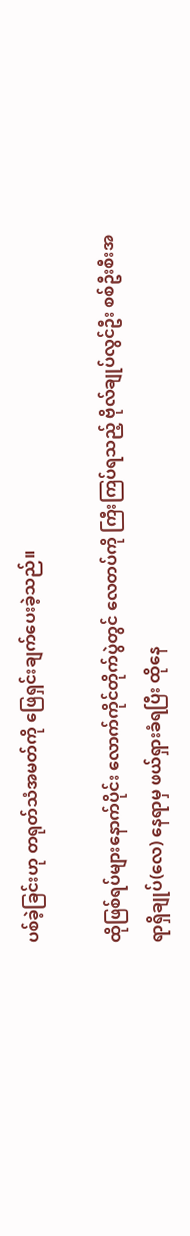ပစ်ခဲ့ခြင်းဟု တရုတ်သံအမတ်ကို ဖြေရှင်းချက်ပေးခဲ့သည်။

ထိုဖြစ်ရပ်များနောက်ပိုင်း လောက်ကိုင်တိုက်ပွဲတွင် လေတပ်ကို ကြီးကြပ်ရသည့် ဗိုလ်ချုပ်လွင်ဦး စစ်ဦးစီးအရာရှိချုပ်(လေ) နေရာမှ ဖယ်ရှားခံရပြီး ထိုနေ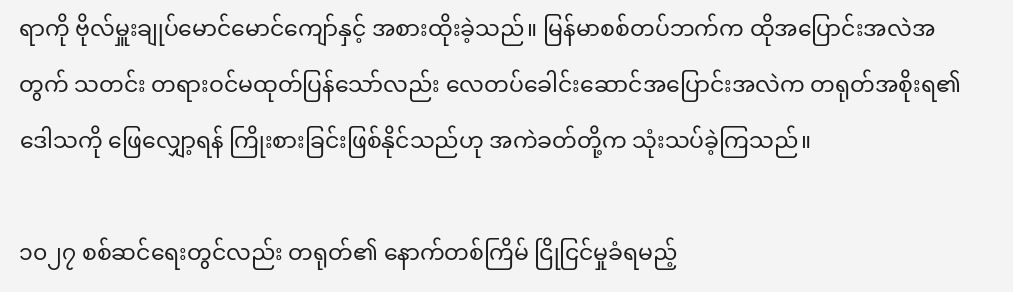ရာကို ဗိုလ်မှူးချုပ်မောင်မောင်ကျော်နှင့် အစားထိုးခဲ့သည်။ မြန်မာစစ်တပ်ဘက်က ထိုအပြောင်းအလဲအတွက် သတင်း တရားဝင်မထုတ်ပြန်သော်လည်း လေတပ်ခေါင်းဆောင်အပြောင်းအလဲက တရုတ်အစိုးရ၏ ဒေါသကို ဖြေလျှော့ရန် ကြိုးစားခြင်းဖြစ်နိုင်သည်ဟု အကဲခတ်တို့က သုံးသပ်ခဲ့ကြသည်။

၁၀၂၇ စစ်ဆင်ရေးတွင်လည်း တရုတ်၏ နောက်တစ်ကြိမ် ငြိုငြင်မှုခံရမည့်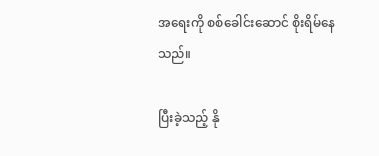အရေးကို စစ်ခေါင်းဆောင် စိုးရိမ်နေသည်။

ပြီးခဲ့သည့် နို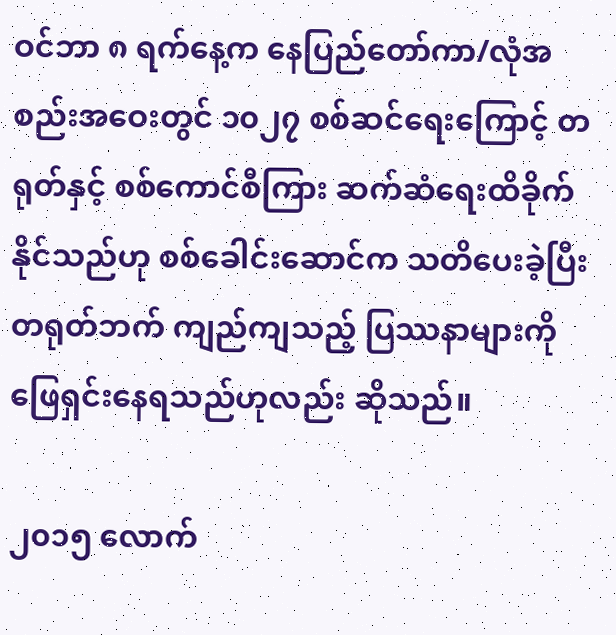ဝင်ဘာ ၈ ရက်နေ့က နေပြည်တော်ကာ/လုံအစည်းအဝေးတွင် ၁၀၂၇ စစ်ဆင်ရေးကြောင့် တရုတ်နှင့် စစ်ကောင်စီကြား ဆက်ဆံရေးထိခိုက်နိုင်သည်ဟု စစ်ခေါင်းဆောင်က သတိပေးခဲ့ပြီး တရုတ်ဘက် ကျည်ကျသည့် ပြဿနာများကို ဖြေရှင်းနေရသည်ဟုလည်း ဆိုသည်။

၂၀၁၅ လောက်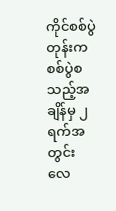ကိုင်စစ်ပွဲတုန်းက စစ်ပွဲစသည့်အချိန်မှ ၂ ရက်အတွင်း လေ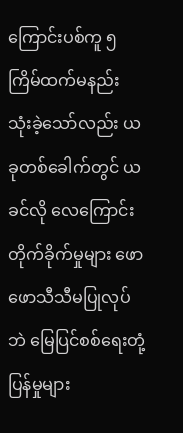ကြောင်းပစ်ကူ ၅ ကြိမ်ထက်မနည်း သုံးခဲ့သော်လည်း ယခုတစ်ခေါက်တွင် ယခင်လို လေကြောင်းတိုက်ခိုက်မှုများ ဖောဖောသီသီမပြုလုပ်ဘဲ မြေပြင်စစ်ရေးတုံ့ပြန်မှုများ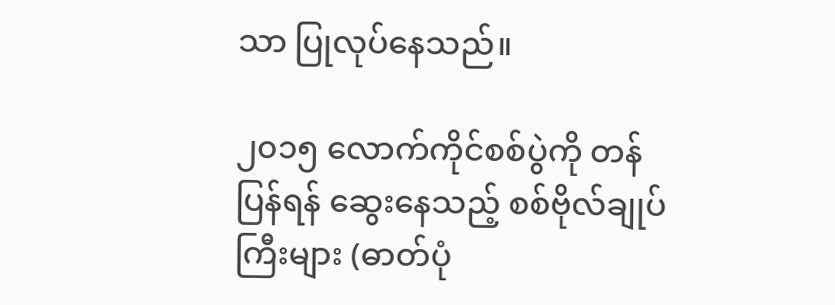သာ ပြုလုပ်နေသည်။

၂၀၁၅ လောက်ကိုင်စစ်ပွဲကို တန်ပြန်ရန် ဆွေးနေသည့် စစ်ဗိုလ်ချုပ်ကြီးများ (ဓာတ်ပုံ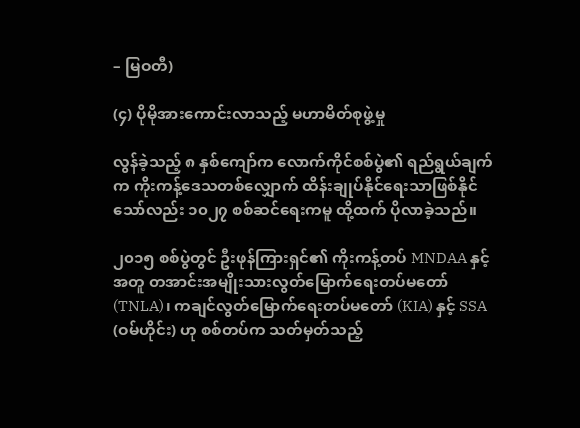– မြဝတီ)

(၄) ပိုမိုအားကောင်းလာသည့် မဟာမိတ်စုဖွဲ့မှု

လွန်ခဲ့သည့် ၈ နှစ်ကျော်က လောက်ကိုင်စစ်ပွဲ၏ ရည်ရွယ်ချက်က ကိုးကန့်ဒေသတစ်လျှောက် ထိန်းချုပ်နိုင်ရေးသာဖြစ်နိုင်သော်လည်း ၁၀၂၇ စစ်ဆင်ရေးကမူ ထို့ထက် ပိုလာခဲ့သည်။

၂၀၁၅ စစ်ပွဲတွင် ဦးဖုန်ကြားရှင်၏ ကိုးကန့်တပ် MNDAA နှင့်အတူ တအာင်းအမျိုးသားလွတ်မြောက်ရေးတပ်မတော် (TNLA)၊ ကချင်လွတ်မြောက်ရေးတပ်မတော် (KIA) နှင့် SSA (ဝမ်ဟိုင်း) ဟု စစ်တပ်က သတ်မှတ်သည့်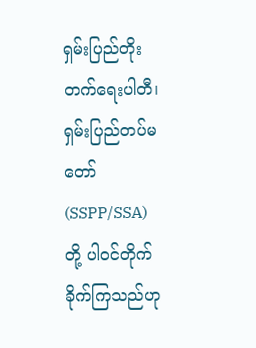ရှမ်းပြည်တိုးတက်ရေးပါတီ၊ ရှမ်းပြည်တပ်မတော် (SSPP/SSA) တို့ ပါဝင်တိုက်ခိုက်ကြသည်ဟု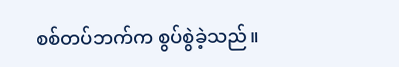စစ်တပ်ဘက်က စွပ်စွဲခဲ့သည်။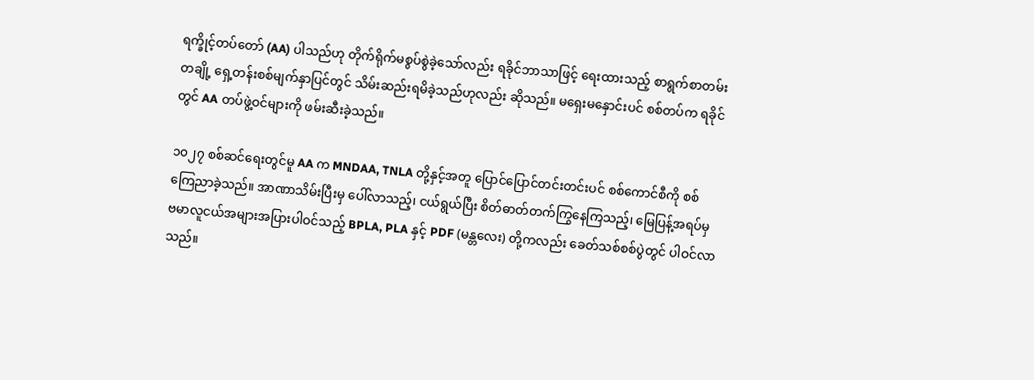ရက္ခိုင့်တပ်တော် (AA) ပါသည်ဟု တိုက်ရိုက်မစွပ်စွဲခဲ့သော်လည်း ရခိုင်ဘာသာဖြင့် ရေးထားသည့် စာရွက်စာတမ်းတချို့ ရှေ့တန်းစစ်မျက်နှာပြင်တွင် သိမ်းဆည်းရမိခဲ့သည်ဟုလည်း ဆိုသည်။ မရှေးမနှောင်းပင် စစ်တပ်က ရခိုင်တွင် AA တပ်ဖွဲ့ဝင်များကို ဖမ်းဆီးခဲ့သည်။

၁၀၂၇ စစ်ဆင်ရေးတွင်မူ AA က MNDAA, TNLA တို့နှင့်အတူ ပြောင်ပြောင်တင်းတင်းပင် စစ်ကောင်စီကို စစ်ကြေညာခဲ့သည်။ အာဏာသိမ်းပြီးမှ ပေါ်လာသည့်၊ ငယ်ရွယ်ပြီး စိတ်ဓာတ်တက်ကြွနေကြသည့်၊ မြေပြန့်အရပ်မှ ဗမာလူငယ်အများအပြားပါဝင်သည့် BPLA, PLA နှင့် PDF (မန္တလေး) တို့ကလည်း ခေတ်သစ်စစ်ပွဲတွင် ပါဝင်လာသည်။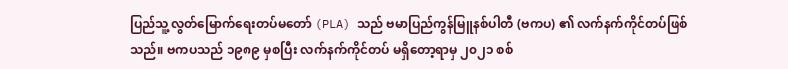ပြည်သူ့လွတ်မြောက်ရေးတပ်မတော် (PLA) သည် ဗမာပြည်ကွန်မြူနစ်ပါတီ (ဗကပ) ၏ လက်နက်ကိုင်တပ်ဖြစ်သည်။ ဗကပသည် ၁၉၈၉ မှစပြီး လက်နက်ကိုင်တပ် မရှိတော့ရာမှ ၂၀၂၁ စစ်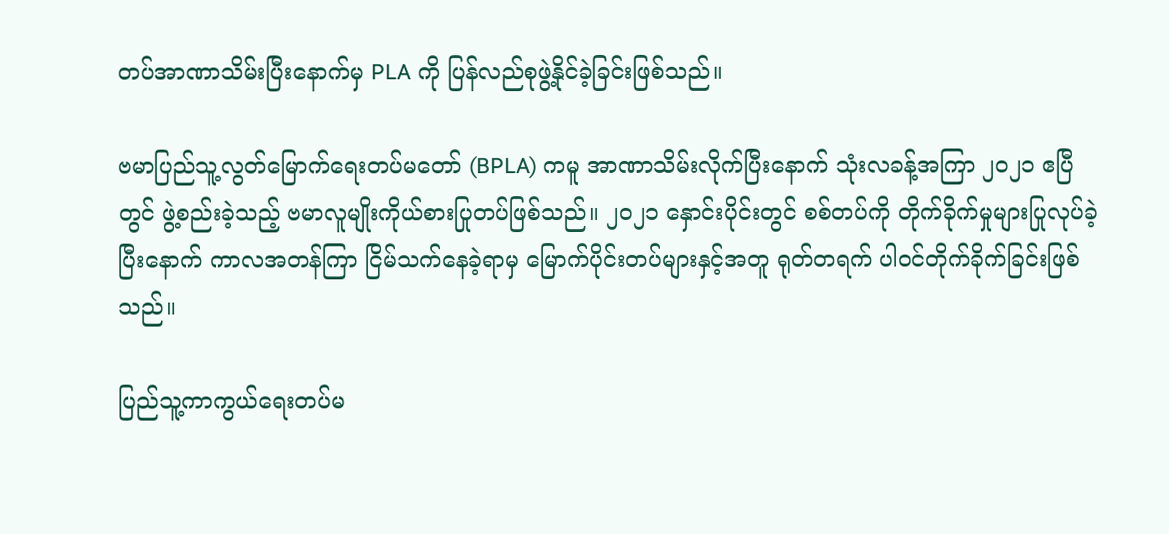တပ်အာဏာသိမ်းပြီးနောက်မှ PLA ကို ပြန်လည်စုဖွဲ့နိုင်ခဲ့ခြင်းဖြစ်သည်။

ဗမာပြည်သူ့လွတ်မြောက်ရေးတပ်မတော် (BPLA) ကမူ အာဏာသိမ်းလိုက်ပြီးနောက် သုံးလခန့်အကြာ ၂၀၂၁ ဧပြီတွင် ဖွဲ့စည်းခဲ့သည့် ဗမာလူမျိုးကိုယ်စားပြုတပ်ဖြစ်သည်။ ၂၀၂၁ နှောင်းပိုင်းတွင် စစ်တပ်ကို တိုက်ခိုက်မှုများပြုလုပ်ခဲ့ပြီးနောက် ကာလအတန်ကြာ ငြိမ်သက်နေခဲ့ရာမှ မြောက်ပိုင်းတပ်များနှင့်အတူ ရုတ်တရက် ပါဝင်တိုက်ခိုက်ခြင်းဖြစ်သည်။

ပြည်သူ့ကာကွယ်ရေးတပ်မ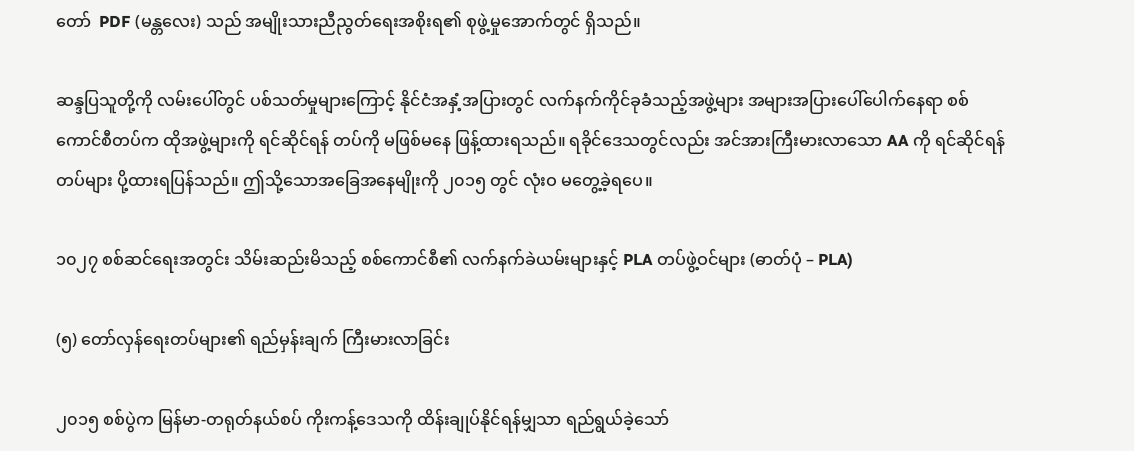တော်  PDF (မန္တလေး) သည် အမျိုးသားညီညွတ်ရေးအစိုးရ၏ စုဖွဲ့မှုအောက်တွင် ရှိသည်။

ဆန္ဒပြသူတို့ကို လမ်းပေါ်တွင် ပစ်သတ်မှုများကြောင့် နိုင်ငံအနှံ့အပြားတွင် လက်နက်ကိုင်ခုခံသည့်အဖွဲ့များ အများအပြားပေါ်ပေါက်နေရာ စစ်ကောင်စီတပ်က ထိုအဖွဲ့များကို ရင်ဆိုင်ရန် တပ်ကို မဖြစ်မနေ ဖြန့်ထားရသည်။ ရခိုင်ဒေသတွင်လည်း အင်အားကြီးမားလာသော AA ကို ရင်ဆိုင်ရန် တပ်များ ပို့ထားရပြန်သည်။ ဤသို့သောအခြေအနေမျိုးကို ၂၀၁၅ တွင် လုံးဝ မတွေ့ခဲ့ရပေ။

၁၀၂၇ စစ်ဆင်ရေးအတွင်း သိမ်းဆည်းမိသည့် စစ်ကောင်စီ၏ လက်နက်ခဲယမ်းများနှင့် PLA တပ်ဖွဲ့ဝင်များ (ဓာတ်ပုံ – PLA)

(၅) တော်လှန်ရေးတပ်များ၏ ရည်မှန်းချက် ကြီးမားလာခြင်း

၂၀၁၅ စစ်ပွဲက မြန်မာ-တရုတ်နယ်စပ် ကိုးကန့်ဒေသကို ထိန်းချုပ်နိုင်ရန်မျှသာ ရည်ရွယ်ခဲ့သော်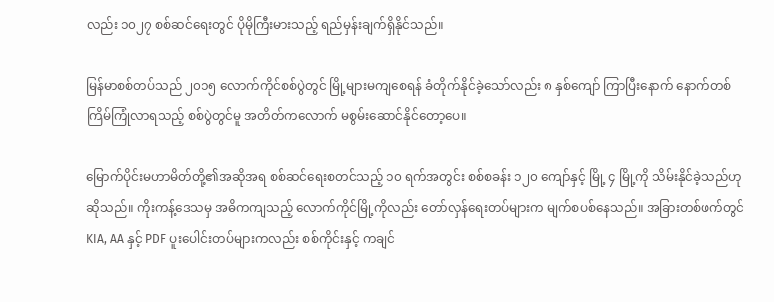လည်း ၁၀၂၇ စစ်ဆင်ရေးတွင် ပိုမိုကြီးမားသည့် ရည်မှန်းချက်ရှိနိုင်သည်။

မြန်မာစစ်တပ်သည် ၂၀၁၅ လောက်ကိုင်စစ်ပွဲတွင် မြို့များမကျစေရန် ခံတိုက်နိုင်ခဲ့သော်လည်း ၈ နှစ်ကျော် ကြာပြီးနောက် နောက်တစ်ကြိမ်ကြုံလာရသည့် စစ်ပွဲတွင်မူ အတိတ်ကလောက် မစွမ်းဆောင်နိုင်တော့ပေ။

မြောက်ပိုင်းမဟာမိတ်တို့၏အဆိုအရ စစ်ဆင်ရေးစတင်သည့် ၁၀ ရက်အတွင်း စစ်စခန်း ၁၂၀ ကျော်နှင့် မြို့ ၄ မြို့ကို သိမ်းနိုင်ခဲ့သည်ဟု ဆိုသည်။ ကိုးကန့်ဒေသမှ အဓိကကျသည့် လောက်ကိုင်မြို့ကိုလည်း တော်လှန်ရေးတပ်များက မျက်စပစ်နေသည်။ အခြားတစ်ဖက်တွင် KIA, AA နှင့် PDF ပူးပေါင်းတပ်များကလည်း စစ်ကိုင်းနှင့် ကချင်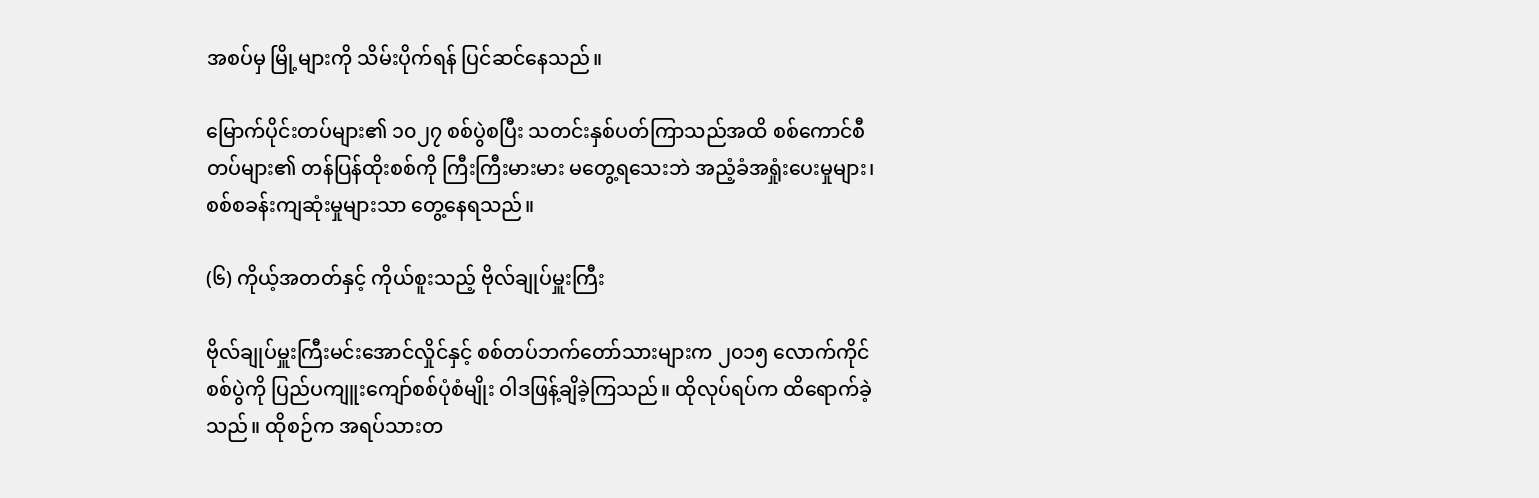အစပ်မှ မြို့များကို သိမ်းပိုက်ရန် ပြင်ဆင်နေသည်။

မြောက်ပိုင်းတပ်များ၏ ၁၀၂၇ စစ်ပွဲစပြီး သတင်းနှစ်ပတ်ကြာသည်အထိ စစ်ကောင်စီတပ်များ၏ တန်ပြန်ထိုးစစ်ကို ကြီးကြီးမားမား မတွေ့ရသေးဘဲ အညံ့ခံအရှုံးပေးမှုများ၊ စစ်စခန်းကျဆုံးမှုများသာ တွေ့နေရသည်။

(၆) ကိုယ့်အတတ်နှင့် ကိုယ်စူးသည့် ဗိုလ်ချုပ်မှူးကြီး

ဗိုလ်ချုပ်မှူးကြီးမင်းအောင်လှိုင်နှင့် စစ်တပ်ဘက်တော်သားများက ၂၀၁၅ လောက်ကိုင်စစ်ပွဲကို ပြည်ပကျူးကျော်စစ်ပုံစံမျိုး ဝါဒဖြန့်ချိခဲ့ကြသည်။ ထိုလုပ်ရပ်က ထိရောက်ခဲ့သည်။ ထိုစဉ်က အရပ်သားတ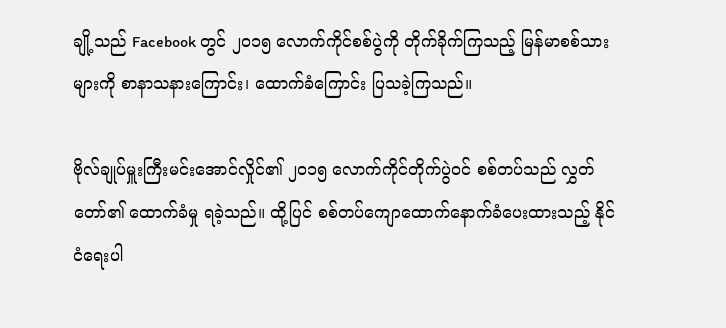ချို့သည် Facebook တွင် ၂၀၁၅ လောက်ကိုင်စစ်ပွဲကို တိုက်ခိုက်ကြသည့် မြန်မာစစ်သားများကို စာနာသနားကြောင်း၊ ထောက်ခံကြောင်း ပြသခဲ့ကြသည်။

ဗိုလ်ချုပ်မှူးကြီးမင်းအောင်လှိုင်၏ ၂၀၁၅ လောက်ကိုင်တိုက်ပွဲဝင် စစ်တပ်သည် လွှတ်တော်၏ ထောက်ခံမှု ရခဲ့သည်။ ထို့ပြင် စစ်တပ်ကျောထောက်နောက်ခံပေးထားသည့် နိုင်ငံရေးပါ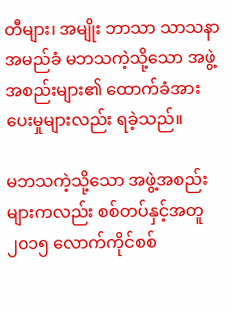တီများ၊ အမျိုး ဘာသာ သာသနာ အမည်ခံ မဘသကဲ့သို့သော အဖွဲ့အစည်းများ၏ ထောက်ခံအားပေးမှုများလည်း ရခဲ့သည်။

မဘသကဲ့သို့သော အဖွဲ့အစည်းများကလည်း စစ်တပ်နှင့်အတူ ၂၀၁၅ လောက်ကိုင်စစ်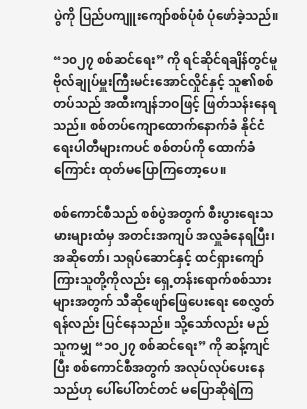ပွဲကို ပြည်ပကျူးကျော်စစ်ပုံစံ ပုံဖော်ခဲ့သည်။

“၁၀၂၇ စစ်ဆင်ရေး” ကို ရင်ဆိုင်ရချိန်တွင်မူ ဗိုလ်ချုပ်မှူးကြီးမင်းအောင်လှိုင်နှင့် သူ၏စစ်တပ်သည် အထီးကျန်ဘဝဖြင့် ဖြတ်သန်းနေရသည်။ စစ်တပ်ကျောထောက်နောက်ခံ နိုင်ငံရေးပါတီများကပင် စစ်တပ်ကို ထောက်ခံကြောင်း ထုတ်မပြောကြတော့ပေ။

စစ်ကောင်စီသည် စစ်ပွဲအတွက် စီးပွားရေးသမားများထံမှ အတင်းအကျပ် အလှူခံနေရပြီး၊ အဆိုတော်၊ သရုပ်ဆောင်နှင့် ထင်ရှားကျော်ကြားသူတို့ကိုလည်း ရှေ့တန်းရောက်စစ်သားများအတွက် သီဆိုဖျော်ဖြေပေးရေး စေလွှတ်ရန်လည်း ပြင်နေသည်။ သို့သော်လည်း မည်သူကမျှ “၁၀၂၇ စစ်ဆင်ရေး” ကို ဆန့်ကျင်ပြီး စစ်ကောင်စီအတွက် အလုပ်လုပ်ပေးနေသည်ဟု ပေါ်ပေါ်တင်တင် မပြောဆိုရဲကြ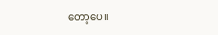တော့ပေ။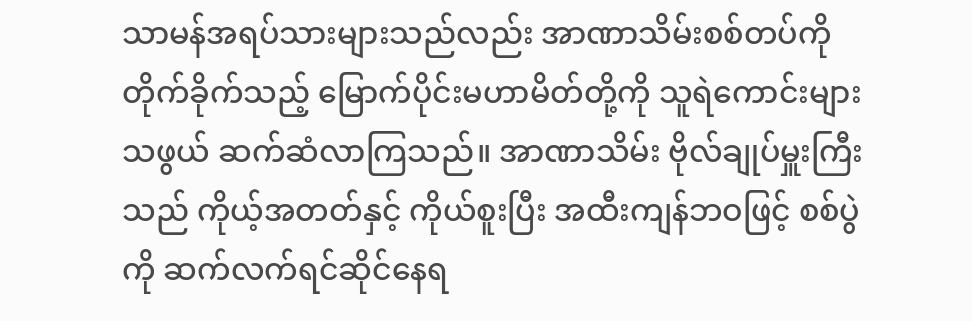သာမန်အရပ်သားများသည်လည်း အာဏာသိမ်းစစ်တပ်ကို တိုက်ခိုက်သည့် မြောက်ပိုင်းမဟာမိတ်တို့ကို သူရဲကောင်းများသဖွယ် ဆက်ဆံလာကြသည်။ အာဏာသိမ်း ဗိုလ်ချုပ်မှူးကြီးသည် ကိုယ့်အတတ်နှင့် ကိုယ်စူးပြီး အထီးကျန်ဘဝဖြင့် စစ်ပွဲကို ဆက်လက်ရင်ဆိုင်နေရ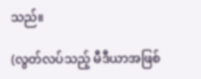သည်။

(လွတ်လပ်သည့် မီဒီယာအဖြစ်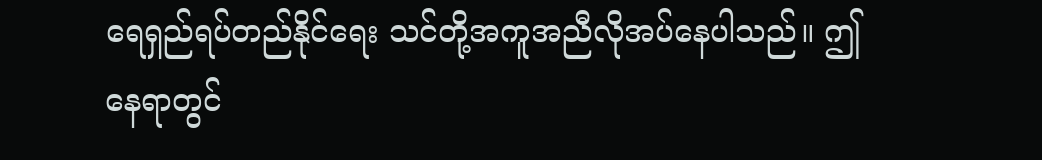ရေရှည်ရပ်တည်နိုင်ရေး သင်တို့အကူအညီလိုအပ်နေပါသည်။ ဤနေရာတွင်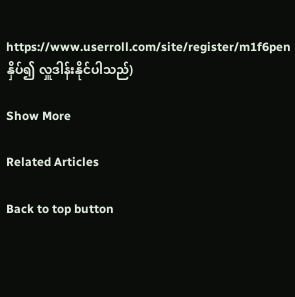https://www.userroll.com/site/register/m1f6pen နှိပ်၍ လှူဒါန်းနိုင်ပါသည်)

Show More

Related Articles

Back to top button